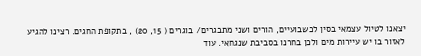יצאנו לטיול עצמאי בסין לכשבועיים, הורים ושני מתבגרים/ בוגרים ( 15, 20) , בתקופת החגים. רצינו להגיע לאזור בו יש עיירות מים ולכן בחרנו בסביבת שנגחאי. עוד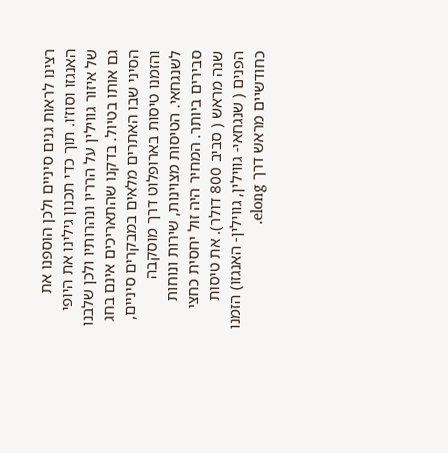רצינו לראות גנים סיניים ולכן הוספנו את האנגזו וסוז'ו. תוך כדי תכנון גילינו את היופי של איזור גווילין על הרריו ונהרותיו ולכן שלבנו גם אותו בטיול. בדקנו שהתאריכים אינם בחג הסיני שבו האתרים מלאים במבקרים סיניים, והזמנו טיסות בארופלוט דרך מוסקבה לשנגחאי. הטיסות מצוינות, שירות ונוחות סבירים ביותר. המחיר היה זול יחסית כחצי שנה מראש ( סביב 800 דולר). את טיסות הפנים ( שנגחאי- גווילין, גווילין- האנגזו) הזמנו כחודשיים מראש דרך elong.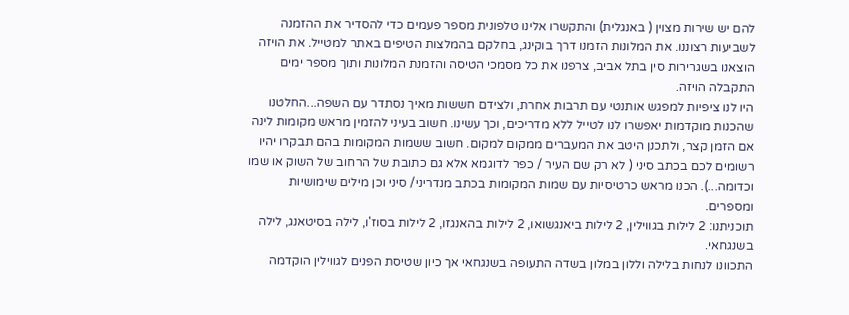להם יש שירות מצוין ( באנגלית) והתקשרו אלינו טלפונית מספר פעמים כדי להסדיר את ההזמנה לשביעות רצוננו. את המלונות הזמנו דרך בוקינג, בחלקם בהמלצות הטיפים באתר למטייל. את הויזה הוצאנו בשגרירות סין בתל אביב, צרפנו את כל מסמכי הטיסה והזמנת המלונות ותוך מספר ימים התקבלה הויזה.
היו לנו ציפיות למפגש אותנטי עם תרבות אחרת, ולצידם חששות מאיך נסתדר עם השפה...החלטנו שהכנות מוקדמות יאפשרו לנו לטייל ללא מדריכים, וכך עשינו. חשוב בעיני להזמין מראש מקומות לינה אם הזמן קצר, ולתכנן היטב את המעברים ממקום למקום. חשוב ששמות המקומות בהם תבקרו יהיו רשומים לכם בכתב סיני ( לא רק שם העיר / כפר לדוגמא אלא גם כתובת של הרחוב של השוק או שמו וכדומה...). הכנו מראש כרטיסיות עם שמות המקומות בכתב מנדריני/ סיני וכן מילים שימושיות ומספרים.
תוכניתנו: 2 לילות בגווילין, 2 לילות ביאנגשואו, 2 לילות בהאנגזו, 2 לילות בסוז'ו, לילה בסיטאנג, לילה בשנגחאי.
התכוונו לנחות בלילה וללון במלון בשדה התעופה בשנגחאי אך כיון שטיסת הפנים לגווילין הוקדמה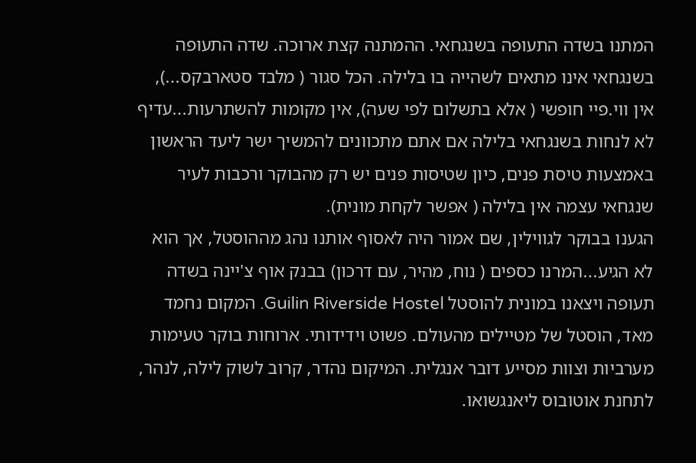המתנו בשדה התעופה בשנגחאי. ההמתנה קצת ארוכה. שדה התעופה בשנגחאי אינו מתאים לשהייה בו בלילה. הכל סגור ( מלבד סטארבקס...), אין ווי.פיי חופשי ( אלא בתשלום לפי שעה), אין מקומות להשתרעות...עדיף לא לנחות בשנגחאי בלילה אם אתם מתכוונים להמשיך ישר ליעד הראשון באמצעות טיסת פנים, כיון שטיסות פנים יש רק מהבוקר ורכבות לעיר שנגחאי עצמה אין בלילה ( אפשר לקחת מונית).
הגענו בבוקר לגווילין, שם אמור היה לאסוף אותנו נהג מההוסטל, אך הוא לא הגיע...המרנו כספים ( נוח, מהיר, עם דרכון) בבנק אוף צ'יינה בשדה תעופה ויצאנו במונית להוסטל Guilin Riverside Hostel. המקום נחמד מאד, הוסטל של מטיילים מהעולם. פשוט וידידותי. ארוחות בוקר טעימות מערביות וצוות מסייע דובר אנגלית. המיקום נהדר, קרוב לשוק לילה, לנהר, לתחנת אוטובוס ליאנגשואו.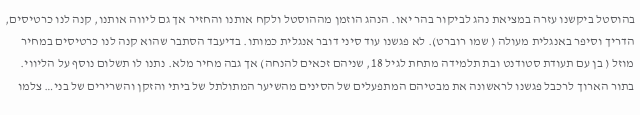בהוסטל ביקשנו עזרה במציאת נהג לביקור בהר יאו. הנהג הוזמן מההוסטל ולקח אותנו והחזיר אך גם ליווה אותנו, קנה לנו כרטיסים, הדריך וסיפר באנגלית מעולה ( שמו רוברט). לא פגשנו עוד סיני דובר אנגלית כמותו. בדיעבד הסתבר שהוא קנה לנו כרטיסים במחיר מוזל ( בן עם תעודת סטודנט ובת תלמידה מתחת לגיל 18, שניהם זכאים להנחה) אך גבה מחיר מלא. נתנו לו תשלום נוסף על הליווי. בתור הארוך לרכבל פגשנו לראשונה את מבטיהם המתפעלים של הסינים מהשיער המתולתל של ביתי והזקן והשרירים של בני… צלמו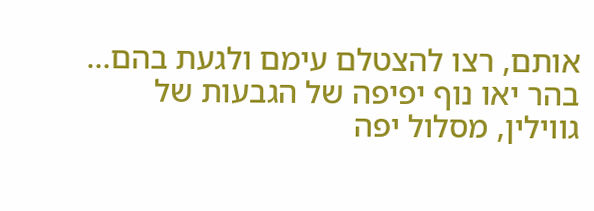אותם, רצו להצטלם עימם ולגעת בהם…
בהר יאו נוף יפיפה של הגבעות של גווילין, מסלול יפה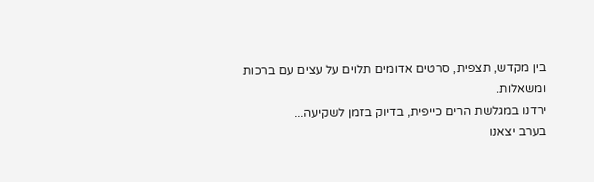בין מקדש, תצפית, סרטים אדומים תלוים על עצים עם ברכות ומשאלות.
ירדנו במגלשת הרים כייפית, בדיוק בזמן לשקיעה...
בערב יצאנו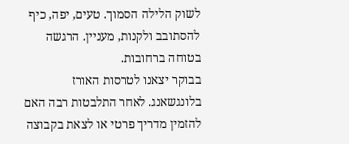לשוק הלילה הסמוך. טעים, יפה, כיף להסתובב ולקנות, מעניין. הרגשה בטוחה ברחובות.
בבוקר יצאנו לטרסות האורז בלונגשאנג. לאחר התלבטות רבה האם להזמין מדריך פרטי או לצאת בקבוצה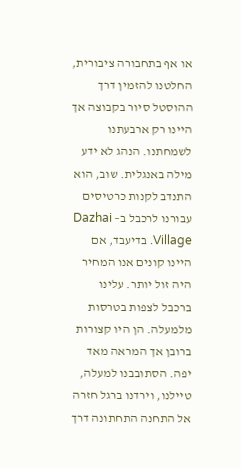או אף בתחבורה ציבורית, החלטנו להזמין דרך ההוסטל סיור בקבוצה אך היינו רק ארבעתנו לשמחתנו. הנהג לא ידע מילה באנגלית. שוב, הוא התנדב לקנות כרטיסים עבורנו לרכבל ב– Dazhai Village. בדיעבד, אם היינו קונים אנו המחיר היה זול יותר. עלינו ברכבל לצפות בטרסות מלמעלה. הן היו קצורות ברובן אך המראה מאד יפה. הסתובבנו למעלה, טיילנו, וירדנו ברגל חזרה אל התחנה התחתונה דרך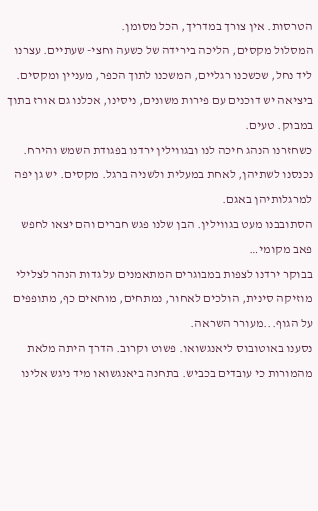הטרסות. אין צורך במדריך, הכל מסומן.
המסלול מקסים, הליכה בירידה של כשעה וחצי- שעתיים. עצרנו ליד נחל, שכשכנו רגליים, המשכנו לתוך הכפר, מעניין ומקסים. ביציאה יש דוכנים עם פירות משונים, ניסינו, אכלנו גם אורז בתוך במבוק. טעים.
כשחזרנו הנהג חיכה לנו ובגווילין ירדנו בפגודת השמש והירח. נכנסנו לשתיהן, לאחת במעלית ולשניה ברגל. מקסים. יש גן יפה למרגלותיהן באגם.
הסתובבנו מעט בגווילין. הבן שלנו פגש חברים והם יצאו לחפש פאב מקומי…
בבוקר ירדנו לצפות במבוגרים המתאמנים על גדות הנהר לצלילי מוזיקה סינית, הולכים לאחור, נמתחים, מוחאים כף, מתופפים על הגוף...מעורר השראה.
נסענו באוטובוס ליאנגשואו. פשוט וקרוב. הדרך היתה מלאת מהמורות כי עובדים בכביש. בתחנה ביאנגשואו מיד ניגש אלינו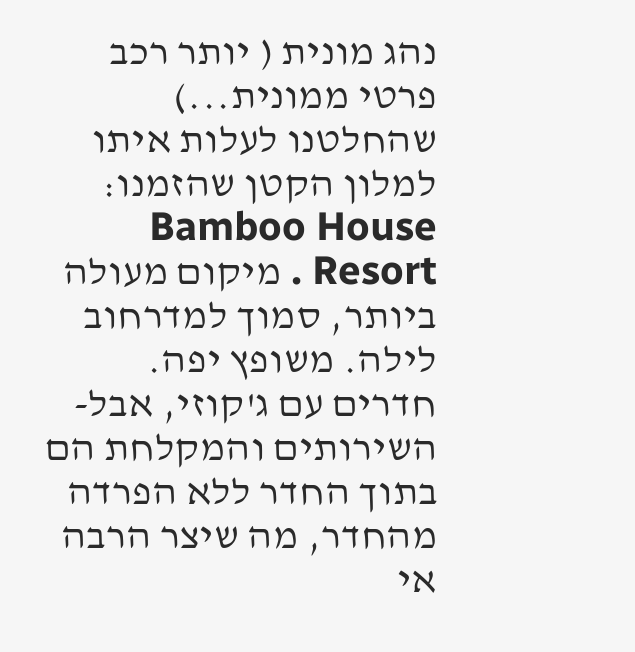נהג מונית ( יותר רכב פרטי ממונית...) שהחלטנו לעלות איתו למלון הקטן שהזמנו: Bamboo House Resort . מיקום מעולה ביותר, סמוך למדרחוב לילה. משופץ יפה. חדרים עם ג'קוזי, אבל- השירותים והמקלחת הם בתוך החדר ללא הפרדה מהחדר, מה שיצר הרבה אי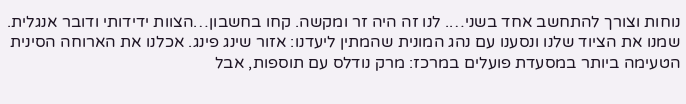נוחות וצורך להתחשב אחד בשני…. לנו זה היה זר ומקשה. קחו בחשבון…הצוות ידידותי ודובר אנגלית.
שמנו את הציוד שלנו ונסענו עם נהג המונית שהמתין ליעדנו: אזור שינג פינג. אכלנו את הארוחה הסינית הטעימה ביותר במסעדת פועלים במרכז: מרק נודלס עם תוספות, אבל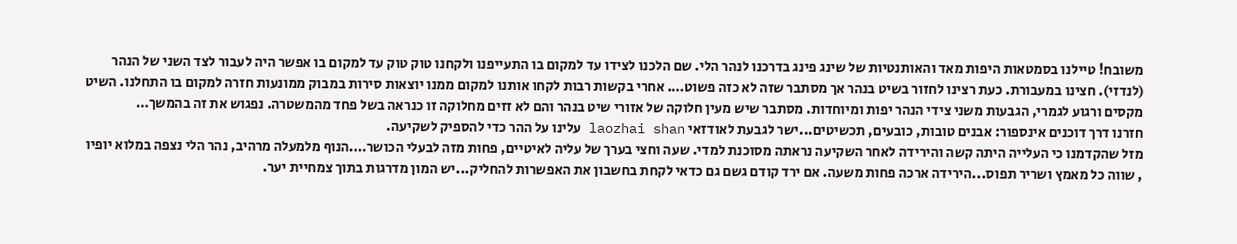משובח! טיילנו בסמטאות היפות מאד והאותנטיות של שינג פינג בדרכנו לנהר הלי. שם הלכנו לצידו עד למקום בו התעייפנו ולקחנו טוק טוק עד למקום בו אפשר היה לעבור לצד השני של הנהר (לנדזי). חצינו במעבורת. כעת רצינו לחזור בשיט בנהר אך מסתבר שזה לא כזה פשוט…. אחרי בקשות רבות לקחו אותנו למקום ממנו יוצאות סירות במבוק ממונעות חזרה למקום בו התחלנו. השיט מקסים ורגוע לגמרי, הגבעות משני צידי הנהר יפות ומיוחדות. מסתבר שיש מעין חלוקה של אזורי שיט בנהר והם לא זזים מחלוקה זו כנראה בשל פחד מהמשטרה. נפגוש את זה בהמשך…
חזרנו דרך דוכנים אינספור: אבנים טובות, כובעים, תכשיטים...ישר לגבעת לאודזאי laozhai shan עלינו על ההר כדי להספיק לשקיעה.
מזל שהקדמנו כי העלייה היתה קשה והירידה לאחר השקיעה נראתה מסוכנת למדי. שעה וחצי בערך של עליה לאיטיים, פחות מזה לבעלי הכושר….הנוף מלמעלה מרהיב, נהר הלי נצפה במלוא יופיו , שווה כל מאמץ ושריר תפוס...הירידה ארכה פחות משעה. אם ירד קודם גשם גם כדאי לקחת בחשבון את האפשרות להחליק...יש המון מדרגות בתוך צמחיית יער.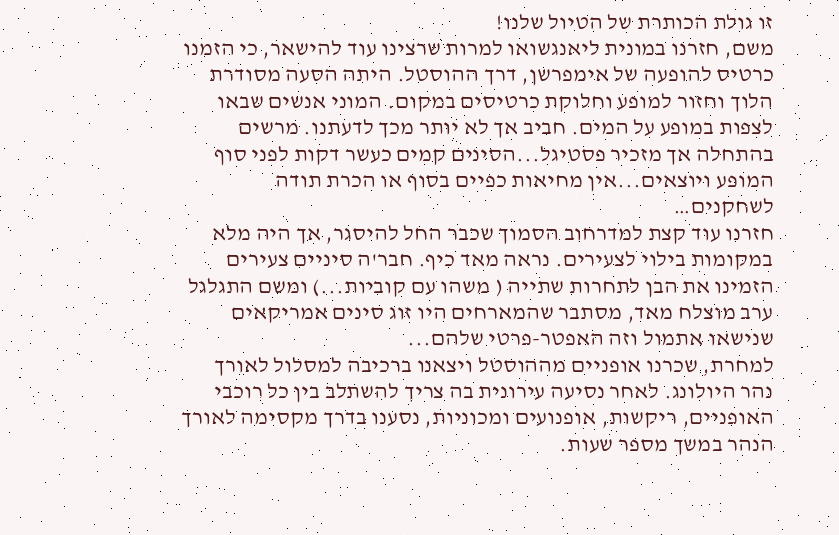זו גולת הכותרת של הטיול שלנו!
משם, חזרנו במונית ליאנגשואו למרות שרצינו עוד להישאר, כי הזמנו כרטיס להופעה של אימפרשן, דרך ההוסטל. היתה הסעה מסודרת הלוך וחזור למופע וחלוקת כרטיסים במקום. המוני אנשים שבאו לצפות במופע על המים. חביב אך לא יותר מכך לדעתנו. מרשים בהתחלה אך מזכיר פסטיגל...הסינים קמים כעשר דקות לפני סוף המופע ויוצאים...אין מחיאות כפיים בסוף או הכרת תודה לשחקנים…
חזרנו עוד קצת למדרחוב הסמוך שכבר החל להיסגר, אך היה מלא במקומות בילוי לצעירים. נראה מאד כיף. חבר'ה סיניים צעירים הזמינו את הבן לתחרות שתייה ( משהו עם קוביות...) ומשם התגלגל ערב מוצלח מאד, מסתבר שהמארחים היו זוג סינים אמריקאים שנישאו אתמול וזה האפטר-פרטי שלהם...
למחרת, שכרנו אופניים מההוסטל ויצאנו ברכיבה למסלול לאורך נהר היולונג. לאחר נסיעה עירונית בה צריך להשתלב בין כל רוכבי האופניים, ריקשות, אופנועים ומכוניות, נסענו בדרך מקסימה לאורך הנהר במשך מספר שעות.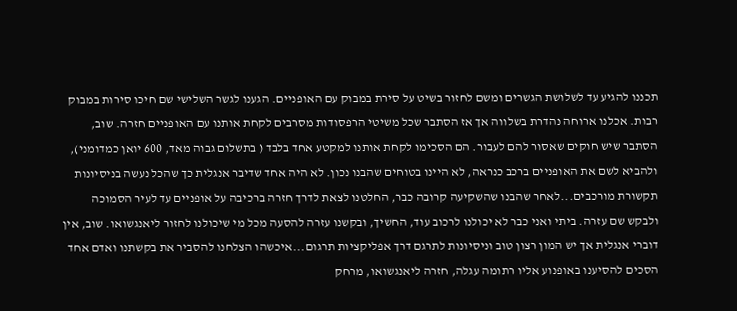תכננו להגיע עד לשלושת הגשרים ומשם לחזור בשיט על סירת במבוק עם האופניים. הגענו לגשר השלישי שם חיכו סירות במבוק רבות. אכלנו ארוחה נהדרת בשלווה אך אז הסתבר שכל משיטי הרפסודות מסרבים לקחת אותנו עם האופניים חזרה. שוב, הסתבר שיש חוקים שאסור להם לעבור. הם הסכימו לקחת אותנו למקטע אחד בלבד ( בתשלום גבוה מאד, 600 יואן כמדומני), ולהביא לשם את האופניים ברכב כנראה, לא היינו בטוחים שהבנו נכון. לא היה אחד שדיבר אנגלית כך שהכל נעשה בניסיונות תקשורת מורכבים...לאחר שהבנו שהשקיעה קרובה כבר, החלטנו לצאת לדרך חזרה ברכיבה על אופניים עד לעיר הסמוכה ולבקש שם עזרה. ביתי ואני כבר לא יכולנו לרכוב עוד, החשיך, ובקשנו עזרה להסעה מכל מי שיכולנו לחזור ליאנגשואו. שוב, אין דוברי אנגלית אך יש המון רצון טוב וניסיונות לתרגם דרך אפליקציות תרגום...איכשהו הצלחנו להסביר את בקשתנו ואדם אחד הסכים להסיענו באופנוע אליו רתומה עגלה, חזרה ליאנגשואו, מרחק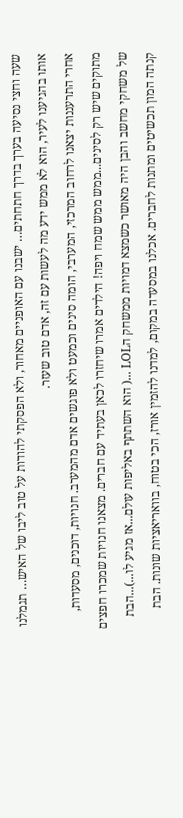שעה וחצי נסיעה בערך בדרך חתחתים… ישבנו עם האופניים מאחור, ולא הפסקתי להודות על טוב ליבו של האיש… תגמלנו אותו בהגיענו לעיר, הוא לא ממש ידע מה לעשות עם זה, אדם טוב שעזר.
אחרי התרעננות יצאנו לרחוב המרכזי, המערבי, הומה סינים וכמעט ולא פוגשים אדם מהמערב. חנויות, דוכנים, מסעדות, מתוקים שיש רק לסינים...ממש ממש שמח ויפה! הילדים אמרו שיחזרו לכאן בעתיד עם חברים. מצאנו חנויות שמכרו חפצים של משחקי מחשב והבן היה מאושר כשמצא דמויות ממשחק הLOL ...( הוא השתתף באליפות עולם...אז מגיע לו...)...הבת קנתה המון תכשיטים ומתנות לחברים. אכלנו במסעדה במקום, למדנו להזמין אורז, הכי בטוח, בוואריאציות שונות. הבת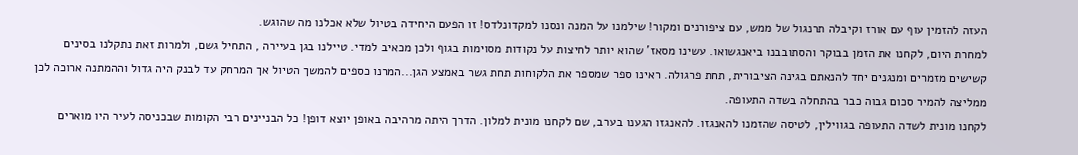העזה להזמין עוף עם אורז וקיבלה תרנגול של ממש, עם ציפורנים ומקור! שילמנו על המנה ונסנו למקדונלדס! זו הפעם היחידה בטיול שלא אכלנו מה שהוגש.
למחרת היום, לקחנו את הזמן בבוקר והסתובבנו ביאנגשואו. עשינו מסאז' שהוא יותר לחיצות על נקודות מסוימות בגוף ולכן מכאיב למדי. טיילנו בגן בעיירה , התחיל גשם, ולמרות זאת נתקלנו בסינים קשישים מזמרים ומנגנים יחד להנאתם בגינה הציבורית, תחת פרגולה. ראינו ספר שמספר את הלקוחות תחת גשר באמצע הגן...המרנו כספים להמשך הטיול אך המרחק עד לבנק היה גדול וההמתנה ארוכה לכן ממליצה להמיר סכום גבוה כבר בהתחלה בשדה התעופה.
לקחנו מונית לשדה התעופה בגווילין, לטיסה שהזמנו להאנגזו. להאנגזו הגענו בערב, שם לקחנו מונית למלון. הדרך היתה מרהיבה באופן יוצא דופן! כל הבניינים רבי הקומות שבכניסה לעיר היו מוארים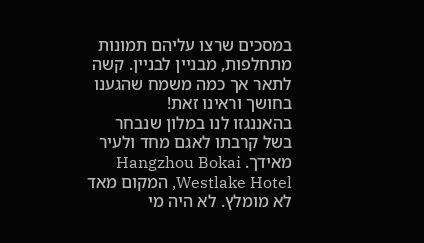במסכים שרצו עליהם תמונות מתחלפות, מבניין לבניין. קשה לתאר אך כמה משמח שהגענו בחושך וראינו זאת!
בהאננגזו לנו במלון שנבחר בשל קרבתו לאגם מחד ולעיר מאידך. Hangzhou Bokai Westlake Hotel, המקום מאד לא מומלץ. לא היה מי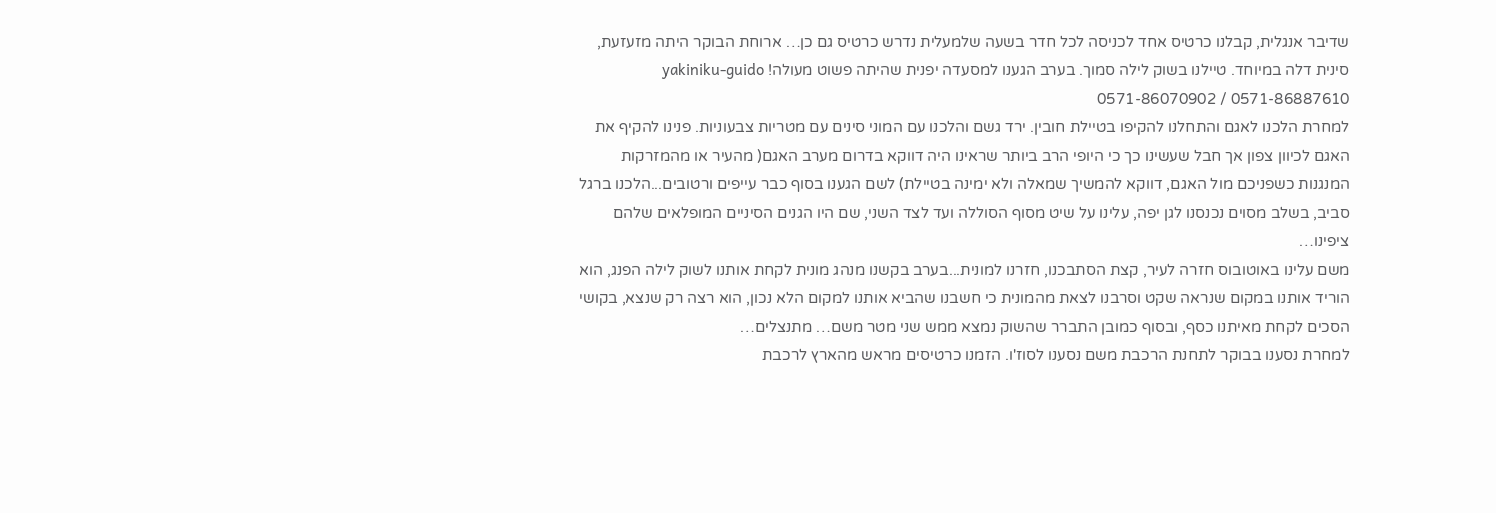שדיבר אנגלית, קבלנו כרטיס אחד לכניסה לכל חדר בשעה שלמעלית נדרש כרטיס גם כן… ארוחת הבוקר היתה מזעזעת, סינית דלה במיוחד. טיילנו בשוק לילה סמוך. בערב הגענו למסעדה יפנית שהיתה פשוט מעולה! yakiniku-guido 0571-86070902 / 0571-86887610
למחרת הלכנו לאגם והתחלנו להקיפו בטיילת חובין. ירד גשם והלכנו עם המוני סינים עם מטריות צבעוניות. פנינו להקיף את האגם לכיוון צפון אך חבל שעשינו כך כי היופי הרב ביותר שראינו היה דווקא בדרום מערב האגם( מהעיר או מהמזרקות המנגנות כשפניכם מול האגם, דווקא להמשיך שמאלה ולא ימינה בטיילת) לשם הגענו בסוף כבר עייפים ורטובים...הלכנו ברגל סביב, בשלב מסוים נכנסנו לגן יפה, עלינו על שיט מסוף הסוללה ועד לצד השני, שם היו הגנים הסיניים המופלאים שלהם ציפינו…
משם עלינו באוטובוס חזרה לעיר, קצת הסתבכנו, חזרנו למונית...בערב בקשנו מנהג מונית לקחת אותנו לשוק לילה הפנג, הוא הוריד אותנו במקום שנראה שקט וסרבנו לצאת מהמונית כי חשבנו שהביא אותנו למקום הלא נכון, הוא רצה רק שנצא, בקושי הסכים לקחת מאיתנו כסף, ובסוף כמובן התברר שהשוק נמצא ממש שני מטר משם… מתנצלים…
למחרת נסענו בבוקר לתחנת הרכבת משם נסענו לסוז'ו. הזמנו כרטיסים מראש מהארץ לרכבת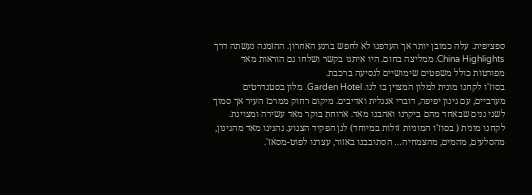ספציפית. עלה כמובן יותר אך העדפנו לא לחפש ברגע האחרון. ההזמנה נעשתה דרך China Highlights. ממליצה בחום. היו איתנו בקשר ושלחו גם הוראות מאד מפורטות כולל משפטים שימושיים לנסיעה ברכבת.
בסוז'ו לקחנו מונית למלון המצוין בו לנו. Garden Hotel. מלון בסטנדרטים מערביים, עם גינון יפיפה, דוברי אנגלית ואדיבים. מיקום רחוק ממרכז העיר אך סמוך לשני גנים שבאחד מהם ביקרנו ואהבנו מאד. ארוחת בוקר מאד עשירה ומצוינת. לקחנו מונית ( בסוז'ו המוניות זולות במיוחד) לגן הפקיד הצנוע. נהנינו מאד מהגינון, מהסלעים, מהמים, מהצמחיה… הסתובבנו באזור, עצרנו לפוט-מסאז'.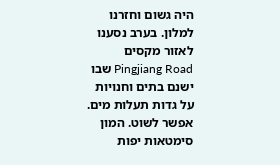היה גשום וחזרנו למלון. בערב נסענו לאזור מקסים Pingjiang Road שבו ישנם בתים וחנויות על גדות תעלות מים. אפשר לשוט. המון סימטאות יפות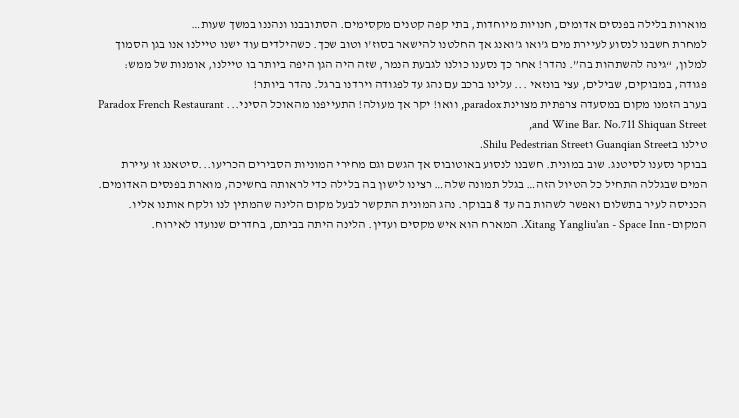מוארות בלילה בפנסים אדומים, חנויות מיוחדות, בתי קפה קטנים מקסימים. הסתובבנו ונהננו במשך שעות…
למחרת חשבנו לנסוע לעיירת מים ג'ואו ג'ואנג אך החלטנו להישאר בסוז'ו וטוב שכך. כשהילדים עוד ישנו טיילנו אנו בגן הסמוך למלון, “גינה להשתהות בה”. נהדר! אחר כך נסענו כולנו לגבעת הנמר, שזה היה הגן היפה ביותר בו טיילנו, אומנות של ממש: פגודה, במבוקים, שבילים, עצי בונזאי ... עלינו ברכב עם נהג עד לפגודה וירדנו ברגל. נהדר ביותר!
בערב הזמנו מקום במסעדה צרפתית מצוינת paradox, וואו! יקר אך מעולה! התעייפנו מהאוכל הסיני... Paradox French Restaurant and Wine Bar. No.711 Shiquan Street,
טילנו בGuanqian Street וShilu Pedestrian Street.
בבוקר נסענו לסיטנג. שוב במונית. חשבנו לנסוע באוטובוס אך הגשם וגם מחירי המוניות הסבירים הכריעו...סיטאנג זו עיירת המים שבגללה התחיל כל הטיול הזה… בגלל תמונה שלה… רצינו לישון בה בלילה כדי לראותה בחשיכה, מוארת בפנסים האדומים. הכניסה לעיר בתשלום ואפשר לשהות בה עד 8 בבוקר. נהג המונית התקשר לבעל מקום הלינה שהמתין לנו ולקח אותנו אליו. המקום- Xitang Yangliu'an - Space Inn. המארח הוא איש מקסים ועדין. הלינה היתה בביתם, בחדרים שנועדו לאירוח.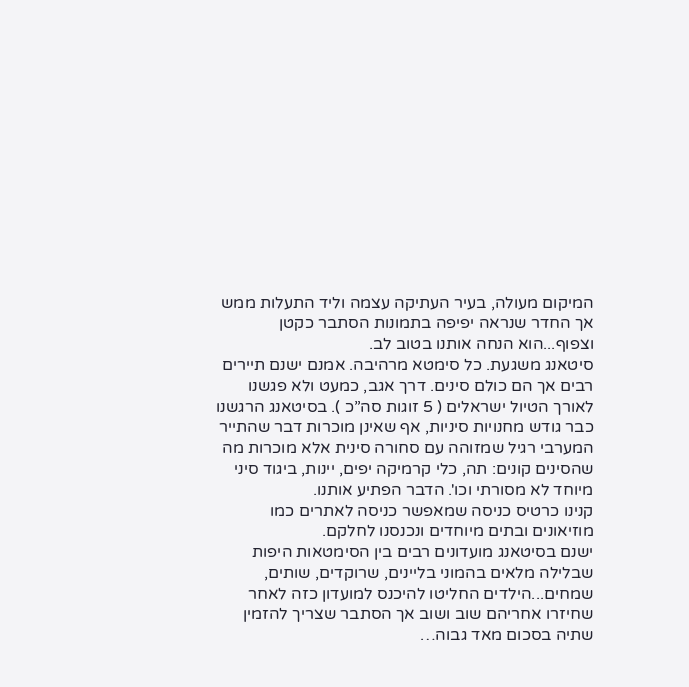המיקום מעולה, בעיר העתיקה עצמה וליד התעלות ממש אך החדר שנראה יפיפה בתמונות הסתבר כקטן וצפוף...הוא הנחה אותנו בטוב לב.
סיטאנג משגעת. כל סימטא מרהיבה. אמנם ישנם תיירים רבים אך הם כולם סינים. דרך אגב, כמעט ולא פגשנו לאורך הטיול ישראלים ( 5 זוגות סה”כ ). בסיטאנג הרגשנו כבר גודש מחנויות סיניות, אף שאינן מוכרות דבר שהתייר המערבי רגיל שמזוהה עם סחורה סינית אלא מוכרות מה שהסינים קונים: תה, כלי קרמיקה יפים, יינות, ביגוד סיני מיוחד לא מסורתי וכו'. הדבר הפתיע אותנו.
קנינו כרטיס כניסה שמאפשר כניסה לאתרים כמו מוזיאונים ובתים מיוחדים ונכנסנו לחלקם.
ישנם בסיטאנג מועדונים רבים בין הסימטאות היפות שבלילה מלאים בהמוני בליינים, שרוקדים, שותים, שמחים...הילדים החליטו להיכנס למועדון כזה לאחר שחיזרו אחריהם שוב ושוב אך הסתבר שצריך להזמין שתיה בסכום מאד גבוה…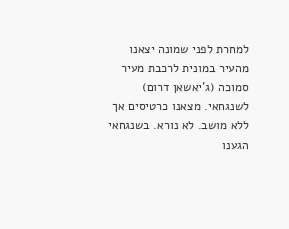למחרת לפני שמונה יצאנו מהעיר במונית לרכבת מעיר סמוכה (ג'יאשאן דרום) לשנגחאי. מצאנו כרטיסים אך ללא מושב. לא נורא. בשנגחאי הגענו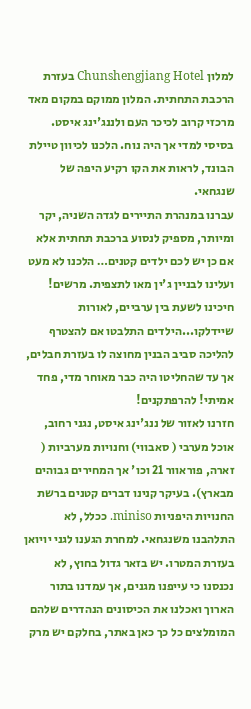למלון Chunshengjiang Hotel בעזרת הרכבת התחתית. המלון ממוקם במקום מאד מרכזי קרוב לכיכר העם ולננג'ינג איסט. בסיסי למדי אך היה נוח. הלכנו לכיוון טיילת הבונד, לראות את הקו רקיע היפה של שנגחאי.
עברנו במנהרת התיירים לגדה השניה, יקר ומיותר, מספיק לנסוע ברכבת תחתית אלא אם כן יש לכם ילדים קטנים… הלכנו לא מעט ועלינו לבניין ג'ין מאו לתצפית. מרשים! חיכינו לשעת בין ערביים, לאורות שיידלקו...הילדים התלבטו אם להצטרף להליכה סביב הבנין מחוצה לו בעזרת חבלים, אך עד שהחליטו היה כבר מאוחר מדי, פחד אמיתי! להרפתקנים!
חזרנו לאזור של ננג'ינג איסט, נגני רחוב, אוכל מערבי ( סאבווי) וחנויות מערביות ( זארה, פוראוור 21 וכו' אך המחירים גבוהים מבארץ). בעיקר קנינו דברים קטנים ברשת החנויות היפניות miniso. ככלל, לא התלהבנו משנגחאי. למחרת הגענו לגני יויואן בעזרת המטרו. יש בזאר גדול בחוץ, לא נכנסנו כי עייפנו מגנים, אך עמדנו בתור הארוך ואכלנו את הכיסונים הנהדרים שלהם המומלצים כל כך כאן באתר, בחלקם יש מרק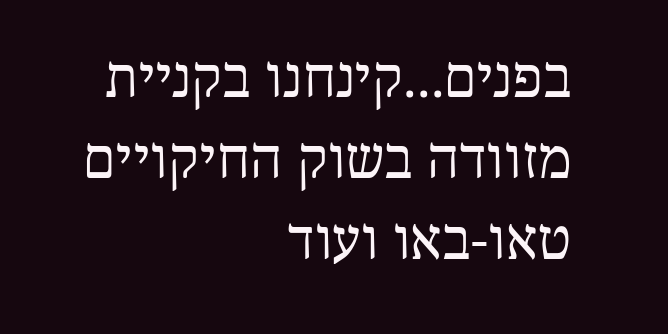בפנים...קינחנו בקניית מזוודה בשוק החיקויים טאו-באו ועוד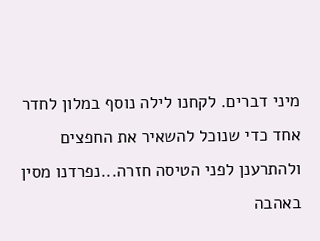מיני דברים. לקחנו לילה נוסף במלון לחדר אחד כדי שנוכל להשאיר את החפצים ולהתרענן לפני הטיסה חזרה...נפרדנו מסין באהבה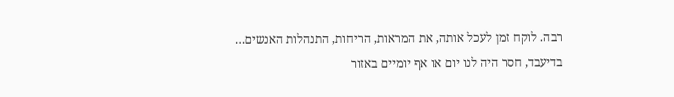רבה. לוקח זמן לעכל אותה, את המראות, הריחות, התנהלות האנשים…
בדיעבד, חסר היה לנו יום או אף יומיים באזור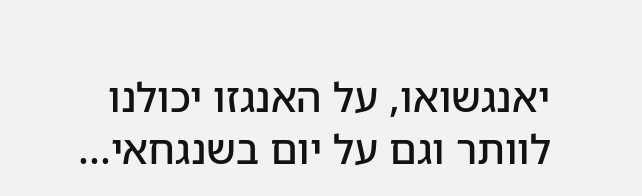יאנגשואו, על האנגזו יכולנו לוותר וגם על יום בשנגחאי...